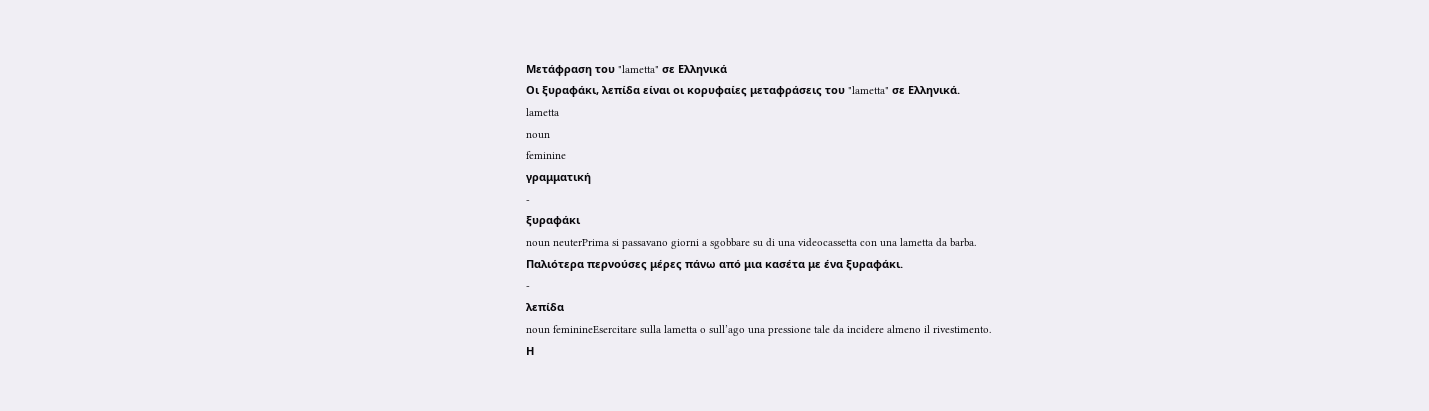Μετάφραση του "lametta" σε Ελληνικά
Οι ξυραφάκι, λεπίδα είναι οι κορυφαίες μεταφράσεις του "lametta" σε Ελληνικά.
lametta
noun
feminine
γραμματική
-
ξυραφάκι
noun neuterPrima si passavano giorni a sgobbare su di una videocassetta con una lametta da barba.
Παλιότερα περνούσες μέρες πάνω από μια κασέτα με ένα ξυραφάκι.
-
λεπίδα
noun feminineEsercitare sulla lametta o sull’ago una pressione tale da incidere almeno il rivestimento.
Η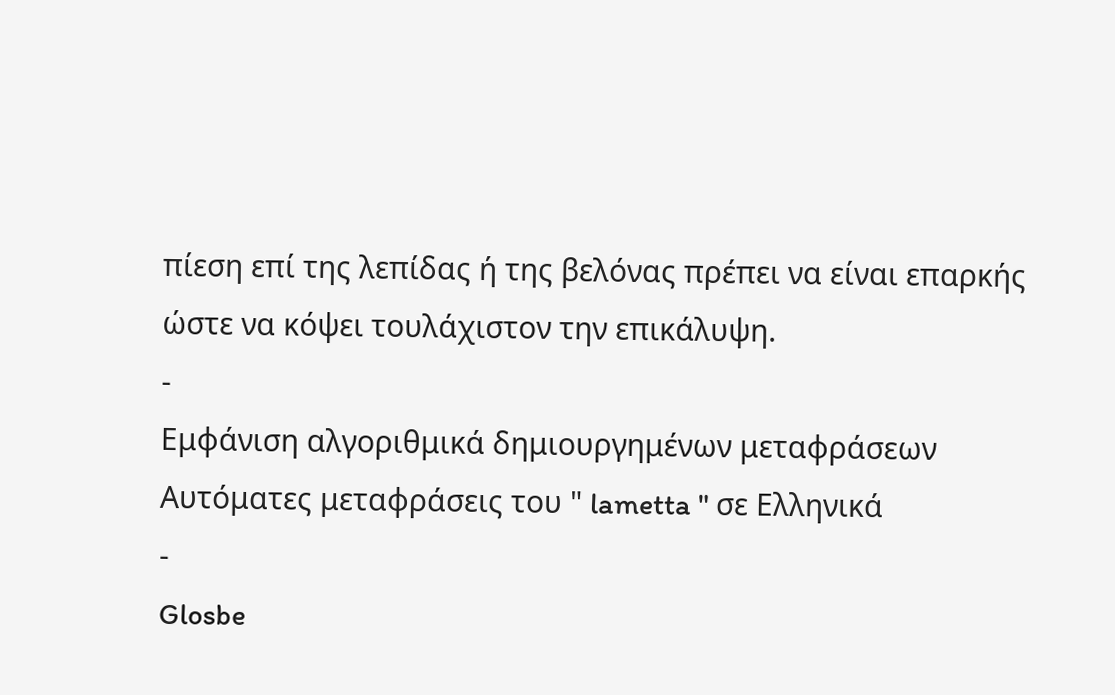πίεση επί της λεπίδας ή της βελόνας πρέπει να είναι επαρκής ώστε να κόψει τουλάχιστον την επικάλυψη.
-
Εμφάνιση αλγοριθμικά δημιουργημένων μεταφράσεων
Αυτόματες μεταφράσεις του " lametta " σε Ελληνικά
-
Glosbe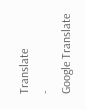Translate
-
Google Translate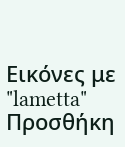Εικόνες με "lametta"
Προσθήκη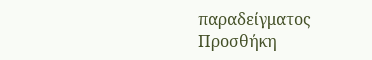παραδείγματος
Προσθήκη